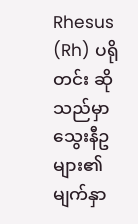Rhesus (Rh) ပရိုတင်း ဆိုသည်မှာ သွေးနီဥများ၏ မျက်နှာ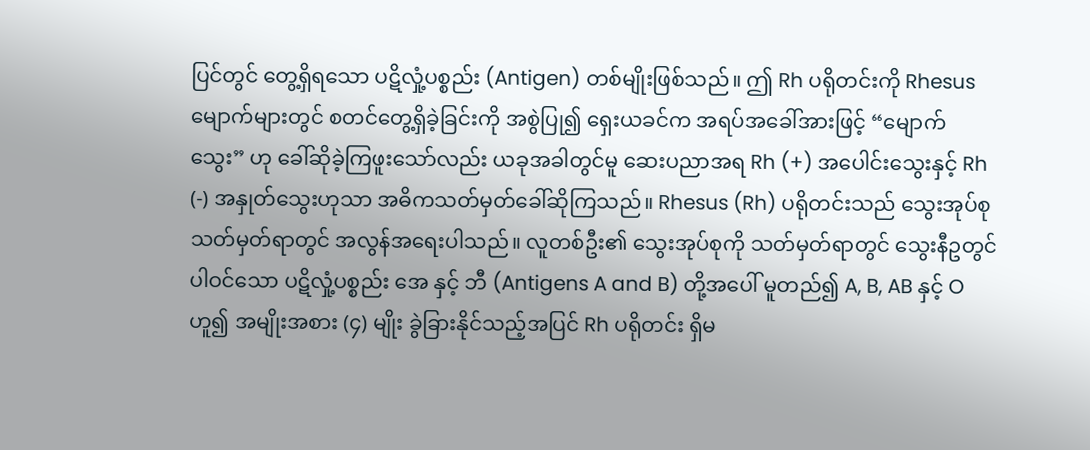ပြင်တွင် တွေ့ရှိရသော ပဋိလှုံ့ပစ္စည်း (Antigen) တစ်မျိုးဖြစ်သည်။ ဤ Rh ပရိုတင်းကို Rhesus မျောက်များတွင် စတင်တွေ့ရှိခဲ့ခြင်းကို အစွဲပြု၍ ရှေးယခင်က အရပ်အခေါ်အားဖြင့် “မျောက်သွေး” ဟု ခေါ်ဆိုခဲ့ကြဖူးသော်လည်း ယခုအခါတွင်မူ ဆေးပညာအရ Rh (+) အပေါင်းသွေးနှင့် Rh (-) အနှုတ်သွေးဟုသာ အဓိကသတ်မှတ်ခေါ်ဆိုကြသည်။ Rhesus (Rh) ပရိုတင်းသည် သွေးအုပ်စု သတ်မှတ်ရာတွင် အလွန်အရေးပါသည်။ လူတစ်ဦး၏ သွေးအုပ်စုကို သတ်မှတ်ရာတွင် သွေးနီဥတွင် ပါဝင်သော ပဋိလှုံ့ပစ္စည်း အေ နှင့် ဘီ (Antigens A and B) တို့အပေါ် မူတည်၍ A, B, AB နှင့် O ဟူ၍ အမျိုးအစား (၄) မျိုး ခွဲခြားနိုင်သည့်အပြင် Rh ပရိုတင်း ရှိမ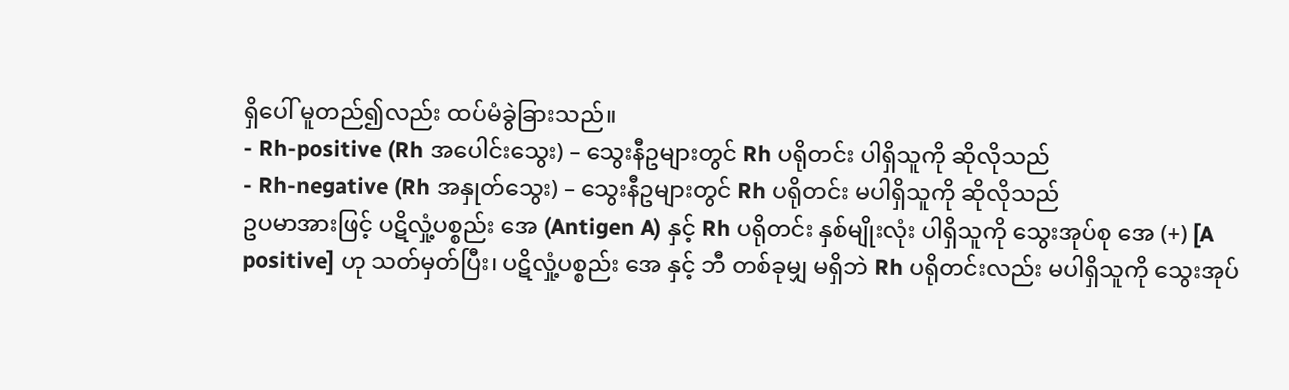ရှိပေါ် မူတည်၍လည်း ထပ်မံခွဲခြားသည်။
- Rh-positive (Rh အပေါင်းသွေး) – သွေးနီဥများတွင် Rh ပရိုတင်း ပါရှိသူကို ဆိုလိုသည်
- Rh-negative (Rh အနှုတ်သွေး) – သွေးနီဥများတွင် Rh ပရိုတင်း မပါရှိသူကို ဆိုလိုသည်
ဥပမာအားဖြင့် ပဋိလှုံ့ပစ္စည်း အေ (Antigen A) နှင့် Rh ပရိုတင်း နှစ်မျိုးလုံး ပါရှိသူကို သွေးအုပ်စု အေ (+) [A positive] ဟု သတ်မှတ်ပြီး၊ ပဋိလှုံ့ပစ္စည်း အေ နှင့် ဘီ တစ်ခုမျှ မရှိဘဲ Rh ပရိုတင်းလည်း မပါရှိသူကို သွေးအုပ်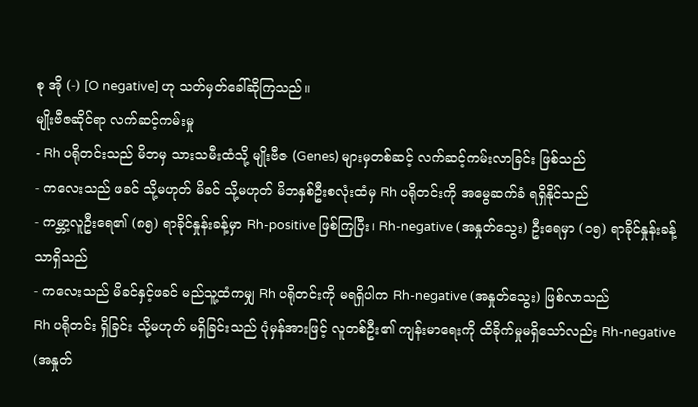စု အို (-) [O negative] ဟု သတ်မှတ်ခေါ်ဆိုကြသည်။
မျိုးဗီဇဆိုင်ရာ လက်ဆင့်ကမ်းမှု
- Rh ပရိုတင်းသည် မိဘမှ သားသမီးထံသို့ မျိုးဗီဇ (Genes) များမှတစ်ဆင့် လက်ဆင့်ကမ်းလာခြင်း ဖြစ်သည်
- ကလေးသည် ဖခင် သို့မဟုတ် မိခင် သို့မဟုတ် မိဘနှစ်ဦးစလုံးထံမှ Rh ပရိုတင်းကို အမွေဆက်ခံ ရရှိနိုင်သည်
- ကမ္ဘာ့လူဦးရေ၏ (၈၅) ရာခိုင်နှုန်းခန့်မှာ Rh-positive ဖြစ်ကြပြီး၊ Rh-negative (အနှုတ်သွေး) ဦးရေမှာ (၁၅) ရာခိုင်နှုန်းခန့်သာရှိသည်
- ကလေးသည် မိခင်နှင့်ဖခင် မည်သူ့ထံကမျှ Rh ပရိုတင်းကို မရရှိပါက Rh-negative (အနှုတ်သွေး) ဖြစ်လာသည်
Rh ပရိုတင်း ရှိခြင်း သို့မဟုတ် မရှိခြင်းသည် ပုံမှန်အားဖြင့် လူတစ်ဦး၏ ကျန်းမာရေးကို ထိခိုက်မှုမရှိသော်လည်း Rh-negative (အနှုတ်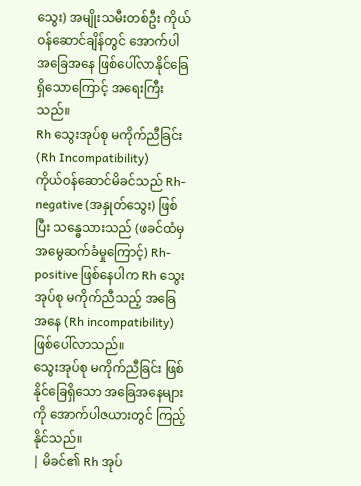သွေး) အမျိုးသမီးတစ်ဦး ကိုယ်ဝန်ဆောင်ချိန်တွင် အောက်ပါအခြေအနေ ဖြစ်ပေါ်လာနိုင်ခြေ ရှိသောကြောင့် အရေးကြီးသည်။
Rh သွေးအုပ်စု မကိုက်ညီခြင်း (Rh Incompatibility)
ကိုယ်ဝန်ဆောင်မိခင်သည် Rh-negative (အနှုတ်သွေး) ဖြစ်ပြီး သန္ဓေသားသည် (ဖခင်ထံမှ အမွေဆက်ခံမှုကြောင့်) Rh-positive ဖြစ်နေပါက Rh သွေးအုပ်စု မကိုက်ညီသည့် အခြေအနေ (Rh incompatibility) ဖြစ်ပေါ်လာသည်။
သွေးအုပ်စု မကိုက်ညီခြင်း ဖြစ်နိုင်ခြေရှိသော အခြေအနေများကို အောက်ပါဇယားတွင် ကြည့်နိုင်သည်။
| မိခင်၏ Rh အုပ်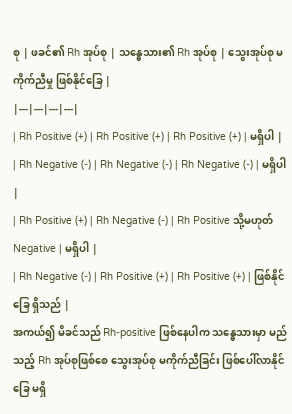စု | ဖခင်၏ Rh အုပ်စု | သန္ဓေသား၏ Rh အုပ်စု | သွေးအုပ်စု မကိုက်ညီမှု ဖြစ်နိုင်ခြေ |
|---|---|---|---|
| Rh Positive (+) | Rh Positive (+) | Rh Positive (+) | မရှိပါ |
| Rh Negative (-) | Rh Negative (-) | Rh Negative (-) | မရှိပါ |
| Rh Positive (+) | Rh Negative (-) | Rh Positive သို့မဟုတ် Negative | မရှိပါ |
| Rh Negative (-) | Rh Positive (+) | Rh Positive (+) | ဖြစ်နိုင်ခြေ ရှိသည် |
အကယ်၍ မိခင်သည် Rh-positive ဖြစ်နေပါက သန္ဓေသားမှာ မည်သည့် Rh အုပ်စုဖြစ်စေ သွေးအုပ်စု မကိုက်ညီခြင်း ဖြစ်ပေါ်လာနိုင်ခြေ မရှိ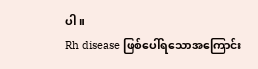ပါ။
Rh disease ဖြစ်ပေါ်ရသောအကြောင်း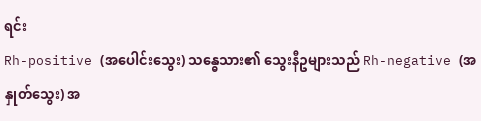ရင်း
Rh-positive (အပေါင်းသွေး) သန္ဓေသား၏ သွေးနီဥများသည် Rh-negative (အနှုတ်သွေး) အ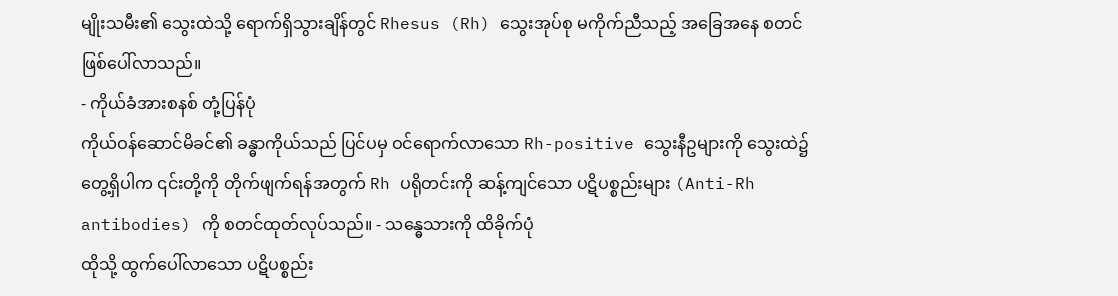မျိုးသမီး၏ သွေးထဲသို့ ရောက်ရှိသွားချိန်တွင် Rhesus (Rh) သွေးအုပ်စု မကိုက်ညီသည့် အခြေအနေ စတင်ဖြစ်ပေါ်လာသည်။
- ကိုယ်ခံအားစနစ် တုံ့ပြန်ပုံ
ကိုယ်ဝန်ဆောင်မိခင်၏ ခန္ဓာကိုယ်သည် ပြင်ပမှ ဝင်ရောက်လာသော Rh-positive သွေးနီဥများကို သွေးထဲ၌တွေ့ရှိပါက ၎င်းတို့ကို တိုက်ဖျက်ရန်အတွက် Rh ပရိုတင်းကို ဆန့်ကျင်သော ပဋိပစ္စည်းများ (Anti-Rh antibodies) ကို စတင်ထုတ်လုပ်သည်။ - သန္ဓေသားကို ထိခိုက်ပုံ
ထိုသို့ ထွက်ပေါ်လာသော ပဋိပစ္စည်း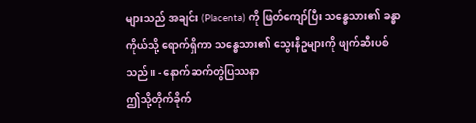များသည် အချင်း (Placenta) ကို ဖြတ်ကျော်ပြီး သန္ဓေသား၏ ခန္ဓာကိုယ်သို့ ရောက်ရှိကာ သန္ဓေသား၏ သွေးနီဥများကို ဖျက်ဆီးပစ်သည်။ - နောက်ဆက်တွဲပြဿနာ
ဤသို့တိုက်ခိုက်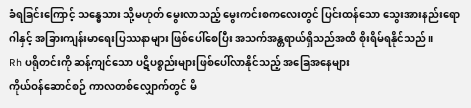ခံရခြင်းကြောင့် သန္ဓေသား သို့မဟုတ် မွေးလာသည့် မွေးကင်းစကလေးတွင် ပြင်းထန်သော သွေးအားနည်းရောဂါနှင့် အခြားကျန်းမာရေးပြဿနာများ ဖြစ်ပေါ်စေပြီး အသက်အန္တရာယ်ရှိသည်အထိ စိုးရိမ်ရနိုင်သည်။
Rh ပရိုတင်းကို ဆန့်ကျင်သော ပဋိပစ္စည်းများဖြစ်ပေါ်လာနိုင်သည့် အခြေအနေများ
ကိုယ်ဝန်ဆောင်စဉ် ကာလတစ်လျှောက်တွင် မိ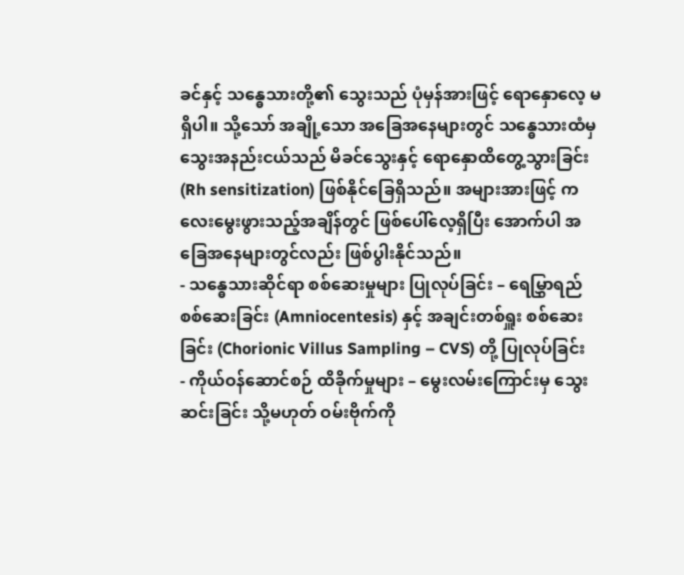ခင်နှင့် သန္ဓေသားတို့၏ သွေးသည် ပုံမှန်အားဖြင့် ရောနှောလေ့ မရှိပါ။ သို့သော် အချို့သော အခြေအနေများတွင် သန္ဓေသားထံမှ သွေးအနည်းငယ်သည် မိခင်သွေးနှင့် ရောနှောထိတွေ့သွားခြင်း (Rh sensitization) ဖြစ်နိုင်ခြေရှိသည်။ အများအားဖြင့် ကလေးမွေးဖွားသည့်အချိန်တွင် ဖြစ်ပေါ်လေ့ရှိပြီး အောက်ပါ အခြေအနေများတွင်လည်း ဖြစ်ပွါးနိုင်သည်။
- သန္ဓေသားဆိုင်ရာ စစ်ဆေးမှုများ ပြုလုပ်ခြင်း – ရေမြွှာရည် စစ်ဆေးခြင်း (Amniocentesis) နှင့် အချင်းတစ်ရှူး စစ်ဆေးခြင်း (Chorionic Villus Sampling – CVS) တို့ ပြုလုပ်ခြင်း
- ကိုယ်ဝန်ဆောင်စဉ် ထိခိုက်မှုများ – မွေးလမ်းကြောင်းမှ သွေးဆင်းခြင်း သို့မဟုတ် ဝမ်းဗိုက်ကို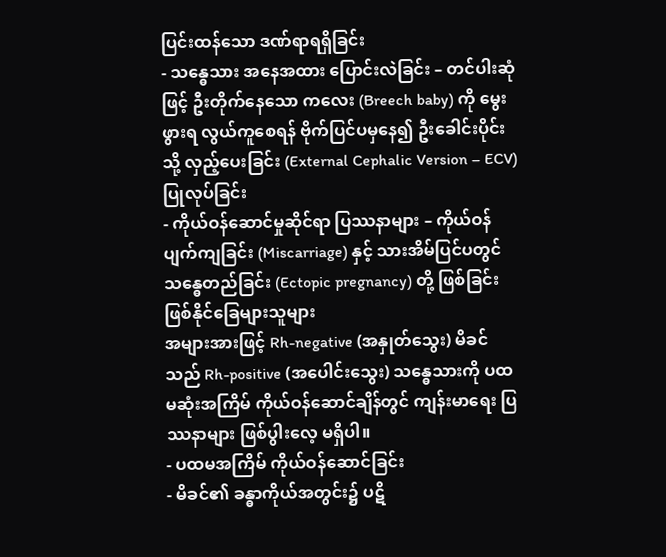ပြင်းထန်သော ဒဏ်ရာရရှိခြင်း
- သန္ဓေသား အနေအထား ပြောင်းလဲခြင်း – တင်ပါးဆုံဖြင့် ဦးတိုက်နေသော ကလေး (Breech baby) ကို မွေးဖွားရ လွယ်ကူစေရန် ဗိုက်ပြင်ပမှနေ၍ ဦးခေါင်းပိုင်းသို့ လှည့်ပေးခြင်း (External Cephalic Version – ECV) ပြုလုပ်ခြင်း
- ကိုယ်ဝန်ဆောင်မှုဆိုင်ရာ ပြဿနာများ – ကိုယ်ဝန်ပျက်ကျခြင်း (Miscarriage) နှင့် သားအိမ်ပြင်ပတွင် သန္ဓေတည်ခြင်း (Ectopic pregnancy) တို့ ဖြစ်ခြင်း
ဖြစ်နိုင်ခြေများသူများ
အများအားဖြင့် Rh-negative (အနှုတ်သွေး) မိခင်သည် Rh-positive (အပေါင်းသွေး) သန္ဓေသားကို ပထမဆုံးအကြိမ် ကိုယ်ဝန်ဆောင်ချိန်တွင် ကျန်းမာရေး ပြဿနာများ ဖြစ်ပွါးလေ့ မရှိပါ။
- ပထမအကြိမ် ကိုယ်ဝန်ဆောင်ခြင်း
- မိခင်၏ ခန္ဓာကိုယ်အတွင်း၌ ပဋိ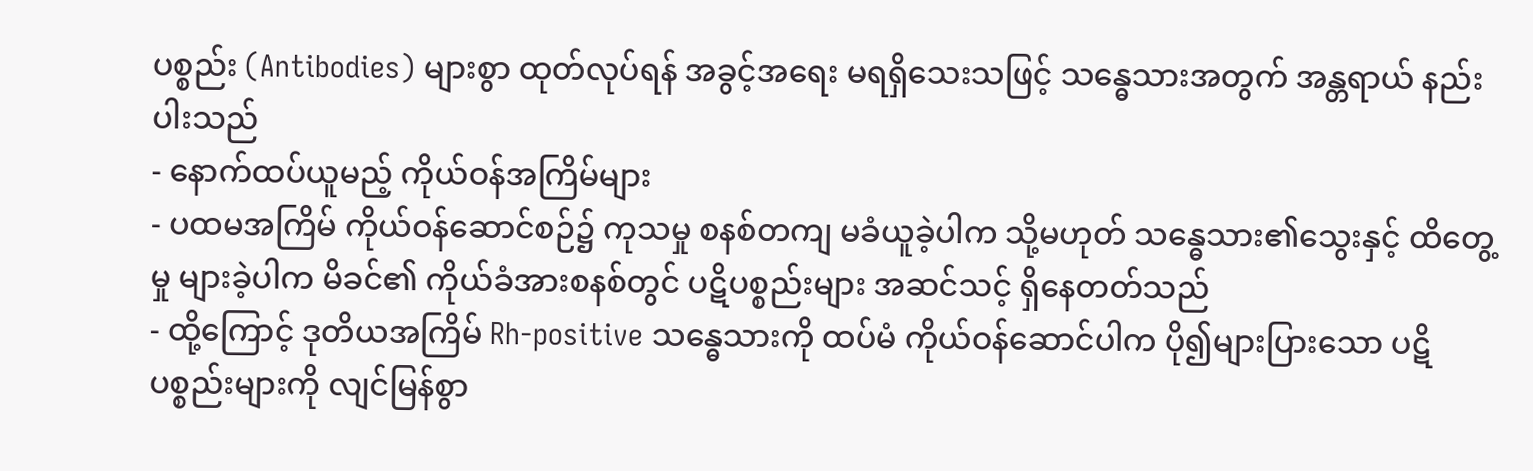ပစ္စည်း (Antibodies) များစွာ ထုတ်လုပ်ရန် အခွင့်အရေး မရရှိသေးသဖြင့် သန္ဓေသားအတွက် အန္တရာယ် နည်းပါးသည်
- နောက်ထပ်ယူမည့် ကိုယ်ဝန်အကြိမ်များ
- ပထမအကြိမ် ကိုယ်ဝန်ဆောင်စဉ်၌ ကုသမှု စနစ်တကျ မခံယူခဲ့ပါက သို့မဟုတ် သန္ဓေသား၏သွေးနှင့် ထိတွေ့မှု များခဲ့ပါက မိခင်၏ ကိုယ်ခံအားစနစ်တွင် ပဋိပစ္စည်းများ အဆင်သင့် ရှိနေတတ်သည်
- ထို့ကြောင့် ဒုတိယအကြိမ် Rh-positive သန္ဓေသားကို ထပ်မံ ကိုယ်ဝန်ဆောင်ပါက ပို၍များပြားသော ပဋိပစ္စည်းများကို လျင်မြန်စွာ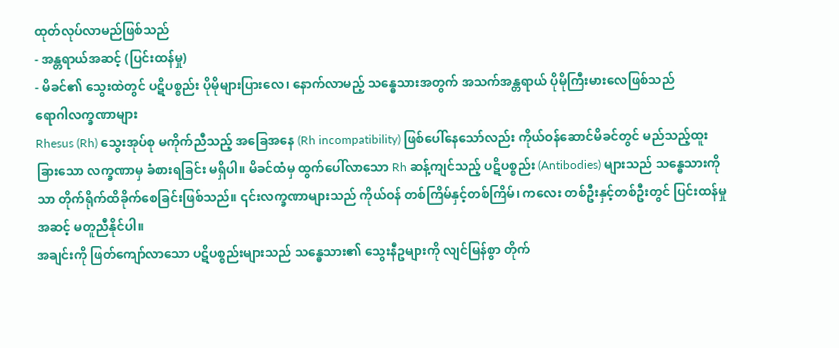ထုတ်လုပ်လာမည်ဖြစ်သည်
- အန္တရာယ်အဆင့် (ပြင်းထန်မှု)
- မိခင်၏ သွေးထဲတွင် ပဋိပစ္စည်း ပိုမိုများပြားလေ၊ နောက်လာမည့် သန္ဓေသားအတွက် အသက်အန္တရာယ် ပိုမိုကြီးမားလေဖြစ်သည်
ရောဂါလက္ခဏာများ
Rhesus (Rh) သွေးအုပ်စု မကိုက်ညီသည့် အခြေအနေ (Rh incompatibility) ဖြစ်ပေါ်နေသော်လည်း ကိုယ်ဝန်ဆောင်မိခင်တွင် မည်သည့်ထူးခြားသော လက္ခဏာမှ ခံစားရခြင်း မရှိပါ။ မိခင်ထံမှ ထွက်ပေါ်လာသော Rh ဆန့်ကျင်သည့် ပဋိပစ္စည်း (Antibodies) များသည် သန္ဓေသားကိုသာ တိုက်ရိုက်ထိခိုက်စေခြင်းဖြစ်သည်။ ၎င်းလက္ခဏာများသည် ကိုယ်ဝန် တစ်ကြိမ်နှင့်တစ်ကြိမ်၊ ကလေး တစ်ဦးနှင့်တစ်ဦးတွင် ပြင်းထန်မှုအဆင့် မတူညီနိုင်ပါ။
အချင်းကို ဖြတ်ကျော်လာသော ပဋိပစ္စည်းများသည် သန္ဓေသား၏ သွေးနီဥများကို လျင်မြန်စွာ တိုက်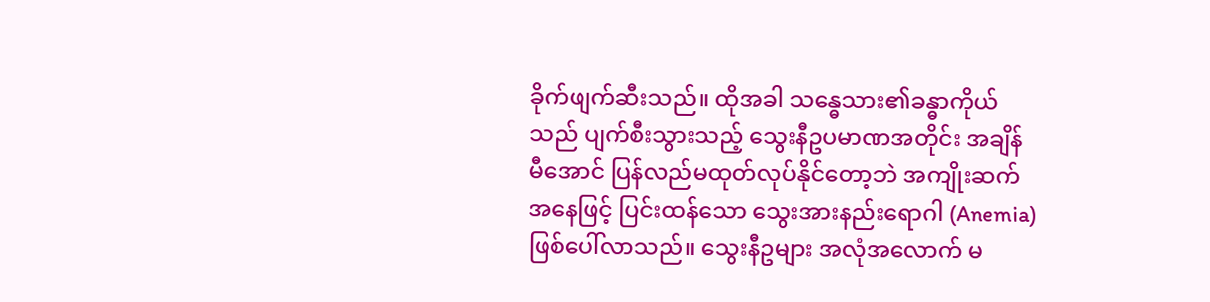ခိုက်ဖျက်ဆီးသည်။ ထိုအခါ သန္ဓေသား၏ခန္ဓာကိုယ်သည် ပျက်စီးသွားသည့် သွေးနီဥပမာဏအတိုင်း အချိန်မီအောင် ပြန်လည်မထုတ်လုပ်နိုင်တော့ဘဲ အကျိုးဆက်အနေဖြင့် ပြင်းထန်သော သွေးအားနည်းရောဂါ (Anemia) ဖြစ်ပေါ်လာသည်။ သွေးနီဥများ အလုံအလောက် မ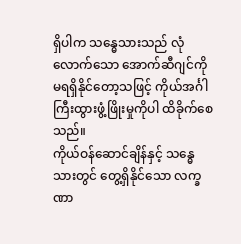ရှိပါက သန္ဓေသားသည် လုံလောက်သော အောက်ဆီဂျင်ကို မရရှိနိုင်တော့သဖြင့် ကိုယ်အင်္ဂါကြီးထွားဖွံ့ဖြိုးမှုကိုပါ ထိခိုက်စေသည်။
ကိုယ်ဝန်ဆောင်ချိန်နှင့် သန္ဓေသားတွင် တွေ့ရှိနိုင်သော လက္ခဏာ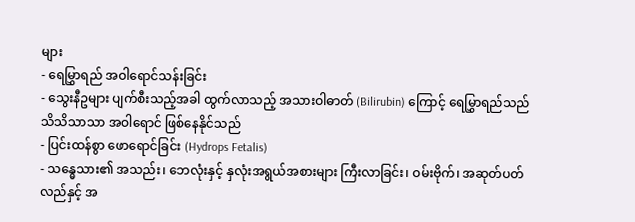များ
- ရေမြွှာရည် အဝါရောင်သန်းခြင်း
- သွေးနီဥများ ပျက်စီးသည့်အခါ ထွက်လာသည့် အသားဝါဓာတ် (Bilirubin) ကြောင့် ရေမြွှာရည်သည် သိသိသာသာ အဝါရောင် ဖြစ်နေနိုင်သည်
- ပြင်းထန်စွာ ဖောရောင်ခြင်း (Hydrops Fetalis)
- သန္ဓေသား၏ အသည်း၊ ဘေလုံးနှင့် နှလုံးအရွယ်အစားများ ကြီးလာခြင်း၊ ဝမ်းဗိုက်၊ အဆုတ်ပတ်လည်နှင့် အ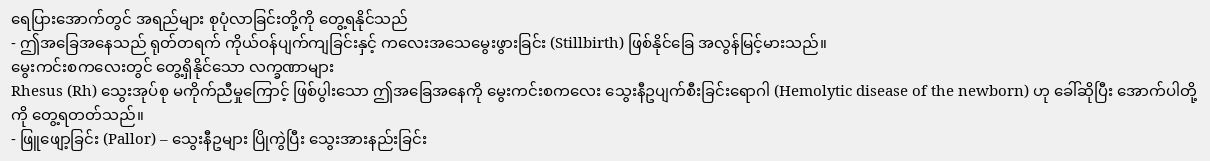ရေပြားအောက်တွင် အရည်များ စုပုံလာခြင်းတို့ကို တွေ့ရနိုင်သည်
- ဤအခြေအနေသည် ရုတ်တရက် ကိုယ်ဝန်ပျက်ကျခြင်းနှင့် ကလေးအသေမွေးဖွားခြင်း (Stillbirth) ဖြစ်နိုင်ခြေ အလွန်မြင့်မားသည်။
မွေးကင်းစကလေးတွင် တွေ့ရှိနိုင်သော လက္ခဏာများ
Rhesus (Rh) သွေးအုပ်စု မကိုက်ညီမှုကြောင့် ဖြစ်ပွါးသော ဤအခြေအနေကို မွေးကင်းစကလေး သွေးနီဥပျက်စီးခြင်းရောဂါ (Hemolytic disease of the newborn) ဟု ခေါ်ဆိုပြီး အောက်ပါတို့ကို တွေ့ရတတ်သည်။
- ဖြူဖျော့ခြင်း (Pallor) – သွေးနီဥများ ပြိုကွဲပြီး သွေးအားနည်းခြင်း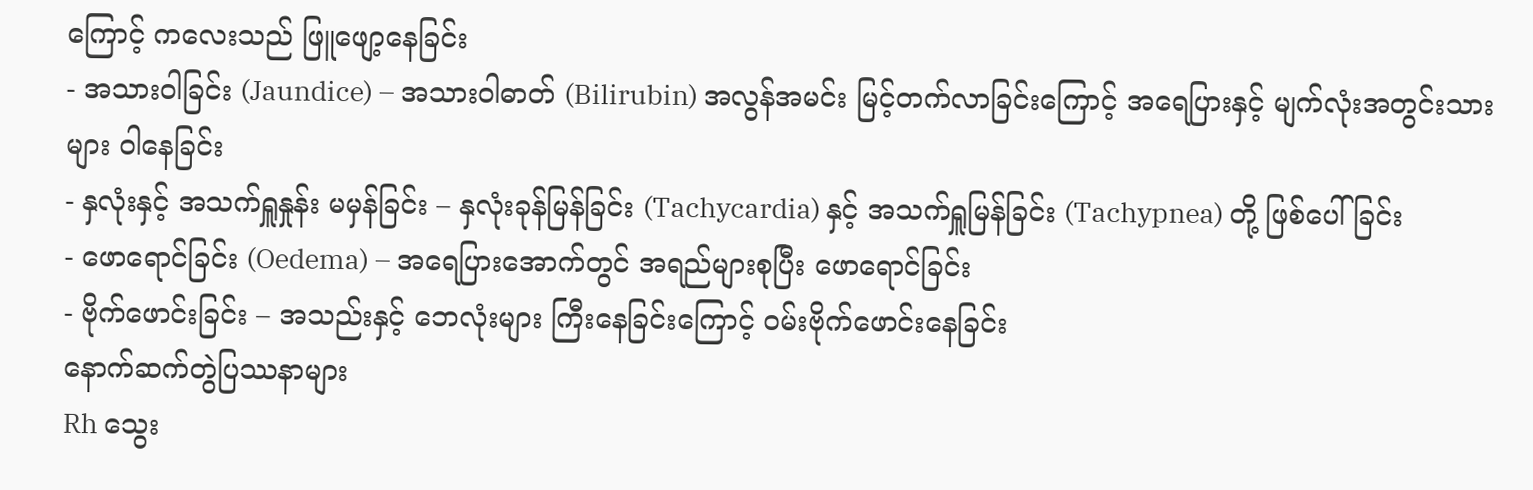ကြောင့် ကလေးသည် ဖြူဖျော့နေခြင်း
- အသားဝါခြင်း (Jaundice) – အသားဝါဓာတ် (Bilirubin) အလွန်အမင်း မြင့်တက်လာခြင်းကြောင့် အရေပြားနှင့် မျက်လုံးအတွင်းသားများ ဝါနေခြင်း
- နှလုံးနှင့် အသက်ရှူနှုန်း မမှန်ခြင်း – နှလုံးခုန်မြန်ခြင်း (Tachycardia) နှင့် အသက်ရှူမြန်ခြင်း (Tachypnea) တို့ ဖြစ်ပေါ်ခြင်း
- ဖောရောင်ခြင်း (Oedema) – အရေပြားအောက်တွင် အရည်များစုပြီး ဖောရောင်ခြင်း
- ဗိုက်ဖောင်းခြင်း – အသည်းနှင့် ဘေလုံးများ ကြီးနေခြင်းကြောင့် ဝမ်းဗိုက်ဖောင်းနေခြင်း
နောက်ဆက်တွဲပြဿနာများ
Rh သွေး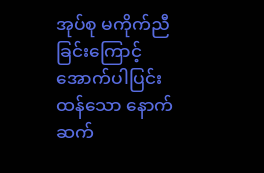အုပ်စု မကိုက်ညီခြင်းကြောင့် အောက်ပါပြင်းထန်သော နောက်ဆက်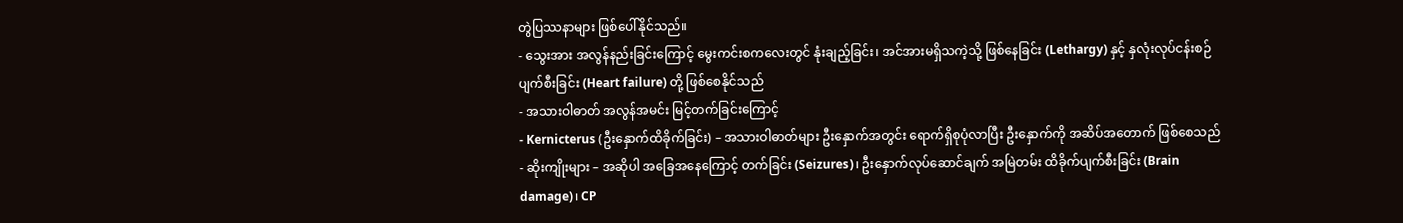တွဲပြဿနာများ ဖြစ်ပေါ်နိုင်သည်။
- သွေးအား အလွန်နည်းခြင်းကြောင့် မွေးကင်းစကလေးတွင် နုံးချည့်ခြင်း၊ အင်အားမရှိသကဲ့သို့ ဖြစ်နေခြင်း (Lethargy) နှင့် နှလုံးလုပ်ငန်းစဉ် ပျက်စီးခြင်း (Heart failure) တို့ ဖြစ်စေနိုင်သည်
- အသားဝါဓာတ် အလွန်အမင်း မြင့်တက်ခြင်းကြောင့်
- Kernicterus (ဦးနှောက်ထိခိုက်ခြင်း) – အသားဝါဓာတ်များ ဦးနှောက်အတွင်း ရောက်ရှိစုပုံလာပြီး ဦးနှောက်ကို အဆိပ်အတောက် ဖြစ်စေသည်
- ဆိုးကျိုးများ – အဆိုပါ အခြေအနေကြောင့် တက်ခြင်း (Seizures)၊ ဦးနှောက်လုပ်ဆောင်ချက် အမြဲတမ်း ထိခိုက်ပျက်စီးခြင်း (Brain damage)၊ CP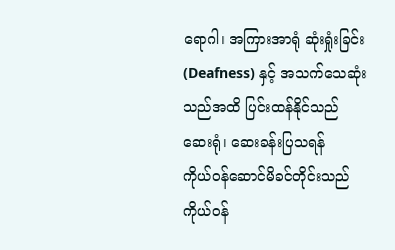ရောဂါ၊ အကြားအာရုံ ဆုံးရှုံးခြင်း (Deafness) နှင့် အသက်သေဆုံးသည်အထိ ပြင်းထန်နိုင်သည်
ဆေးရုံ၊ ဆေးခန်းပြသရန်
ကိုယ်ဝန်ဆောင်မိခင်တိုင်းသည် ကိုယ်ဝန်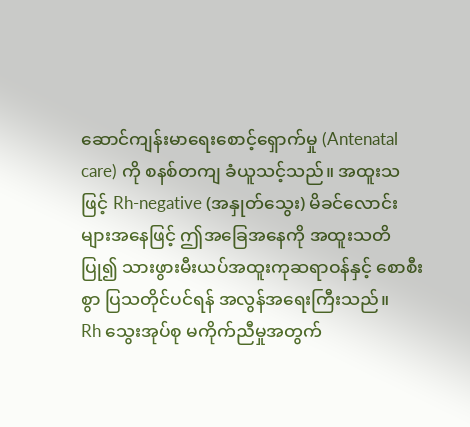ဆောင်ကျန်းမာရေးစောင့်ရှောက်မှု (Antenatal care) ကို စနစ်တကျ ခံယူသင့်သည်။ အထူးသဖြင့် Rh-negative (အနှုတ်သွေး) မိခင်လောင်းများအနေဖြင့် ဤအခြေအနေကို အထူးသတိပြု၍ သားဖွားမီးယပ်အထူးကုဆရာဝန်နှင့် စောစီးစွာ ပြသတိုင်ပင်ရန် အလွန်အရေးကြီးသည်။
Rh သွေးအုပ်စု မကိုက်ညီမှုအတွက်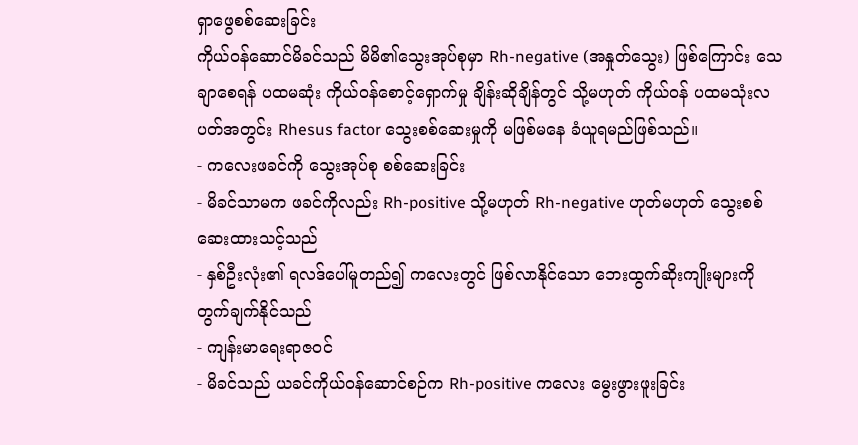ရှာဖွေစစ်ဆေးခြင်း
ကိုယ်ဝန်ဆောင်မိခင်သည် မိမိ၏သွေးအုပ်စုမှာ Rh-negative (အနှုတ်သွေး) ဖြစ်ကြောင်း သေချာစေရန် ပထမဆုံး ကိုယ်ဝန်စောင့်ရှောက်မှု ချိန်းဆိုချိန်တွင် သို့မဟုတ် ကိုယ်ဝန် ပထမသုံးလပတ်အတွင်း Rhesus factor သွေးစစ်ဆေးမှုကို မဖြစ်မနေ ခံယူရမည်ဖြစ်သည်။
- ကလေးဖခင်ကို သွေးအုပ်စု စစ်ဆေးခြင်း
- မိခင်သာမက ဖခင်ကိုလည်း Rh-positive သို့မဟုတ် Rh-negative ဟုတ်မဟုတ် သွေးစစ်ဆေးထားသင့်သည်
- နှစ်ဦးလုံး၏ ရလဒ်ပေါ်မူတည်၍ ကလေးတွင် ဖြစ်လာနိုင်သော ဘေးထွက်ဆိုးကျိုးများကို တွက်ချက်နိုင်သည်
- ကျန်းမာရေးရာဇဝင်
- မိခင်သည် ယခင်ကိုယ်ဝန်ဆောင်စဉ်က Rh-positive ကလေး မွေးဖွားဖူးခြင်း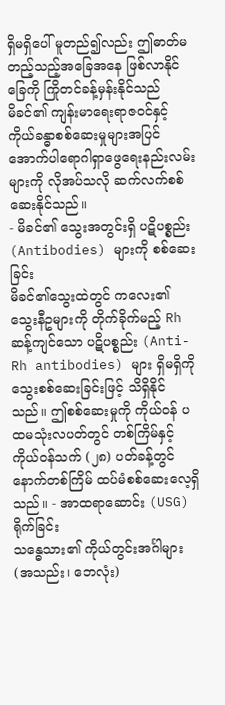ရှိမရှိပေါ် မူတည်၍လည်း ဤဓာတ်မတည့်သည့်အခြေအနေ ဖြစ်လာနိုင်ခြေကို ကြိုတင်ခန့်မှန်းနိုင်သည်
မိခင်၏ ကျန်းမာရေးရာဇဝင်နှင့် ကိုယ်ခန္ဓာစစ်ဆေးမှုများအပြင် အောက်ပါရောဂါရှာဖွေရေးနည်းလမ်းများကို လိုအပ်သလို ဆက်လက်စစ်ဆေးနိုင်သည်။
- မိခင်၏ သွေးအတွင်းရှိ ပဋိပစ္စည်း (Antibodies) များကို စစ်ဆေးခြင်း
မိခင်၏သွေးထဲတွင် ကလေး၏ သွေးနီဥများကို တိုက်ခိုက်မည့် Rh ဆန့်ကျင်သော ပဋိပစ္စည်း (Anti-Rh antibodies) များ ရှိမရှိကို သွေးစစ်ဆေးခြင်းဖြင့် သိရှိနိုင်သည်။ ဤစစ်ဆေးမှုကို ကိုယ်ဝန် ပထမသုံးလပတ်တွင် တစ်ကြိမ်နှင့် ကိုယ်ဝန်သက် (၂၈) ပတ်ခန့်တွင် နောက်တစ်ကြိမ် ထပ်မံစစ်ဆေးလေ့ရှိသည်။ - အာထရာဆောင်း (USG) ရိုက်ခြင်း
သန္ဓေသား၏ ကိုယ်တွင်းအင်္ဂါများ (အသည်း၊ ဘေလုံး)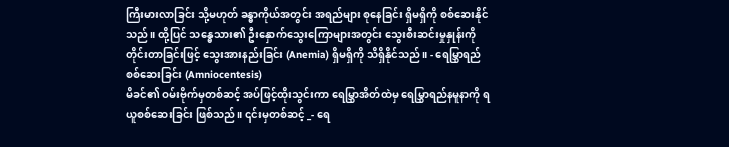ကြီးမားလာခြင်း သို့မဟုတ် ခန္ဓာကိုယ်အတွင်း အရည်များ စုနေခြင်း ရှိမရှိကို စစ်ဆေးနိုင်သည်။ ထို့ပြင် သန္ဓေသား၏ ဦးနှောက်သွေးကြောများအတွင်း သွေးစီးဆင်းမှုနှုန်းကို တိုင်းတာခြင်းဖြင့် သွေးအားနည်းခြင်း (Anemia) ရှိမရှိကို သိရှိနိုင်သည်။ - ရေမြွှာရည် စစ်ဆေးခြင်း (Amniocentesis)
မိခင်၏ ဝမ်းဗိုက်မှတစ်ဆင့် အပ်ဖြင့်ထိုးသွင်းကာ ရေမြွှာအိတ်ထဲမှ ရေမြွှာရည်နမူနာကို ရယူစစ်ဆေးခြင်း ဖြစ်သည်။ ၎င်းမှတစ်ဆင့် _- ရေ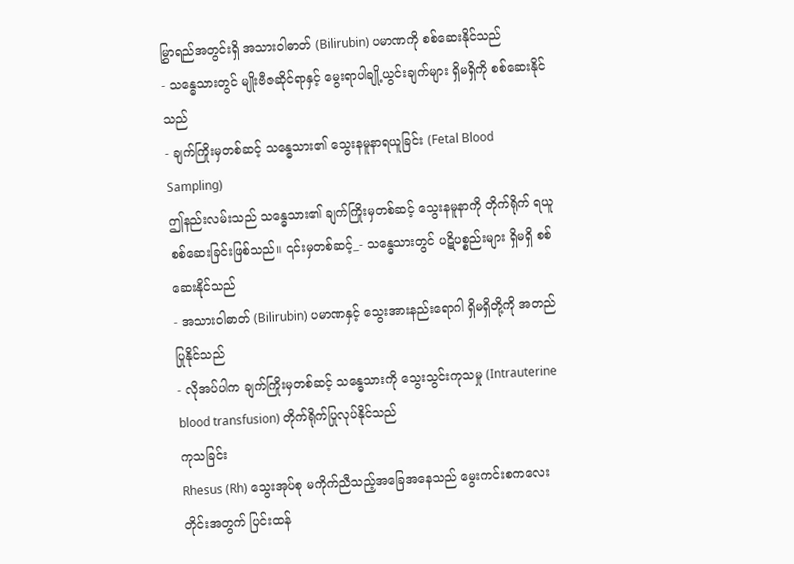မြွှာရည်အတွင်းရှိ အသားဝါဓာတ် (Bilirubin) ပမာဏကို စစ်ဆေးနိုင်သည်
- သန္ဓေသားတွင် မျိုးဗီဇဆိုင်ရာနှင့် မွေးရာပါချို့ယွင်းချက်များ ရှိမရှိကို စစ်ဆေးနိုင်သည်
- ချက်ကြိုးမှတစ်ဆင့် သန္ဓေသား၏ သွေးနမူနာရယူခြင်း (Fetal Blood Sampling)
ဤနည်းလမ်းသည် သန္ဓေသား၏ ချက်ကြိုးမှတစ်ဆင့် သွေးနမူနာကို တိုက်ရိုက် ရယူစစ်ဆေးခြင်းဖြစ်သည်။ ၎င်းမှတစ်ဆင့်_- သန္ဓေသားတွင် ပဋိပစ္စည်းများ ရှိမရှိ စစ်ဆေးနိုင်သည်
- အသားဝါဓာတ် (Bilirubin) ပမာဏနှင့် သွေးအားနည်းရောဂါ ရှိမရှိတို့ကို အတည်ပြုနိုင်သည်
- လိုအပ်ပါက ချက်ကြိုးမှတစ်ဆင့် သန္ဓေသားကို သွေးသွင်းကုသမှု (Intrauterine blood transfusion) တိုက်ရိုက်ပြုလုပ်နိုင်သည်
ကုသခြင်း
Rhesus (Rh) သွေးအုပ်စု မကိုက်ညီသည့်အခြေအနေသည် မွေးကင်းစကလေးတိုင်းအတွက် ပြင်းထန်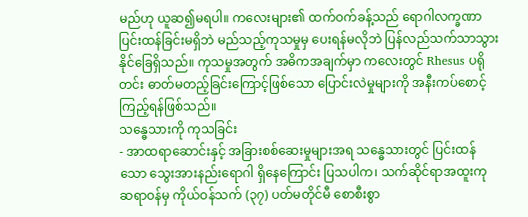မည်ဟု ယူဆ၍မရပါ။ ကလေးများ၏ ထက်ဝက်ခန့်သည် ရောဂါလက္ခဏာပြင်းထန်ခြင်းမရှိဘဲ မည်သည့်ကုသမှုမှ ပေးရန်မလိုဘဲ ပြန်လည်သက်သာသွားနိုင်ခြေရှိသည်။ ကုသမှုအတွက် အဓိကအချက်မှာ ကလေးတွင် Rhesus ပရိုတင်း ဓာတ်မတည့်ခြင်းကြောင့်ဖြစ်သော ပြောင်းလဲမှုများကို အနီးကပ်စောင့်ကြည့်ရန်ဖြစ်သည်။
သန္ဓေသားကို ကုသခြင်း
- အာထရာဆောင်းနှင့် အခြားစစ်ဆေးမှုများအရ သန္ဓေသားတွင် ပြင်းထန်သော သွေးအားနည်းရောဂါ ရှိနေကြောင်း ပြသပါက၊ သက်ဆိုင်ရာအထူးကုဆရာဝန်မှ ကိုယ်ဝန်သက် (၃၇) ပတ်မတိုင်မီ စောစီးစွာ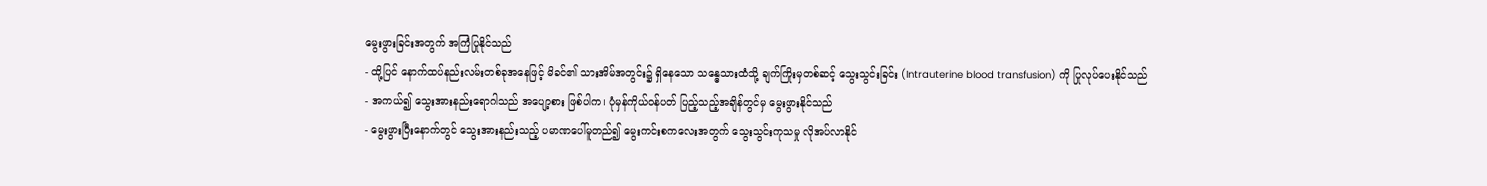မွေးဖွားခြင်းအတွက် အကြံပြုနိုင်သည်
- ထို့ပြင် နောက်ထပ်နည်းလမ်းတစ်ခုအနေဖြင့် မိခင်၏ သားအိမ်အတွင်း၌ ရှိနေသော သန္ဓေသားထံသို့ ချက်ကြိုးမှတစ်ဆင့် သွေးသွင်းခြင်း (Intrauterine blood transfusion) ကို ပြုလုပ်ပေးနိုင်သည်
- အကယ်၍ သွေးအားနည်းရောဂါသည် အပျော့စား ဖြစ်ပါက၊ ပုံမှန်ကိုယ်ဝန်ပတ် ပြည့်သည့်အချိန်တွင်မှ မွေးဖွားနိုင်သည်
- မွေးဖွားပြီးနောက်တွင် သွေးအားနည်းသည့် ပမာဏပေါ်မူတည်၍ မွေးကင်းစကလေးအတွက် သွေးသွင်းကုသမှု လိုအပ်လာနိုင်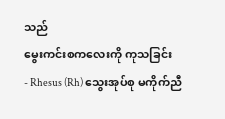သည်
မွေးကင်းစကလေးကို ကုသခြင်း
- Rhesus (Rh) သွေးအုပ်စု မကိုက်ညီ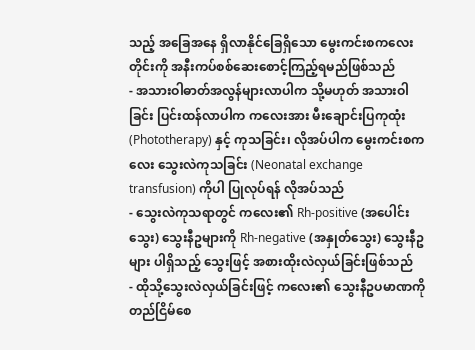သည့် အခြေအနေ ရှိလာနိုင်ခြေရှိသော မွေးကင်းစကလေးတိုင်းကို အနီးကပ်စစ်ဆေးစောင့်ကြည့်ရမည်ဖြစ်သည်
- အသားဝါဓာတ်အလွန်များလာပါက သို့မဟုတ် အသားဝါခြင်း ပြင်းထန်လာပါက ကလေးအား မီးချောင်းပြကုထုံး (Phototherapy) နှင့် ကုသခြင်း၊ လိုအပ်ပါက မွေးကင်းစကလေး သွေးလဲကုသခြင်း (Neonatal exchange transfusion) ကိုပါ ပြုလုပ်ရန် လိုအပ်သည်
- သွေးလဲကုသရာတွင် ကလေး၏ Rh-positive (အပေါင်းသွေး) သွေးနီဥများကို Rh-negative (အနှုတ်သွေး) သွေးနီဥများ ပါရှိသည့် သွေးဖြင့် အစားထိုးလဲလှယ်ခြင်းဖြစ်သည်
- ထိုသို့သွေးလဲလှယ်ခြင်းဖြင့် ကလေး၏ သွေးနီဥပမာဏကို တည်ငြိမ်စေ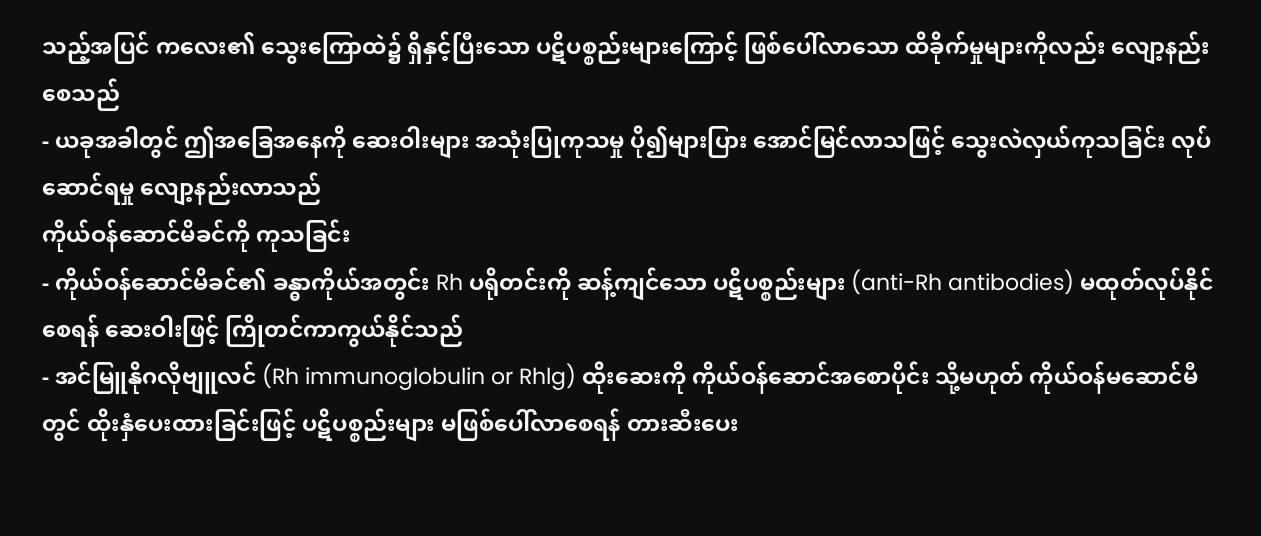သည့်အပြင် ကလေး၏ သွေးကြောထဲ၌ ရှိနှင့်ပြီးသော ပဋိပစ္စည်းများကြောင့် ဖြစ်ပေါ်လာသော ထိခိုက်မှုများကိုလည်း လျော့နည်းစေသည်
- ယခုအခါတွင် ဤအခြေအနေကို ဆေးဝါးများ အသုံးပြုကုသမှု ပို၍များပြား အောင်မြင်လာသဖြင့် သွေးလဲလှယ်ကုသခြင်း လုပ်ဆောင်ရမှု လျော့နည်းလာသည်
ကိုယ်ဝန်ဆောင်မိခင်ကို ကုသခြင်း
- ကိုယ်ဝန်ဆောင်မိခင်၏ ခန္ဓာကိုယ်အတွင်း Rh ပရိုတင်းကို ဆန့်ကျင်သော ပဋိပစ္စည်းများ (anti-Rh antibodies) မထုတ်လုပ်နိုင်စေရန် ဆေးဝါးဖြင့် ကြိုတင်ကာကွယ်နိုင်သည်
- အင်မြူနိုဂလိုဗျူလင် (Rh immunoglobulin or Rhlg) ထိုးဆေးကို ကိုယ်ဝန်ဆောင်အစောပိုင်း သို့မဟုတ် ကိုယ်ဝန်မဆောင်မီတွင် ထိုးနှံပေးထားခြင်းဖြင့် ပဋိပစ္စည်းများ မဖြစ်ပေါ်လာစေရန် တားဆီးပေး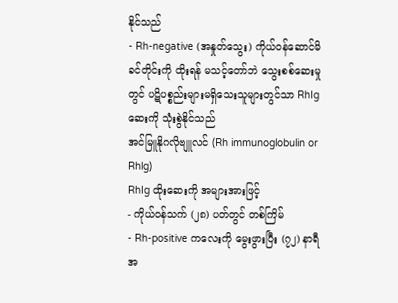နိုင်သည်
- Rh-negative (အနှုတ်သွေး) ကိုယ်ဝန်ဆောင်မိခင်တိုင်းကို ထိုးရန် မသင့်တော်ဘဲ သွေးစစ်ဆေးမှုတွင် ပဋိပစ္စည်းများမရှိသေးသူများတွင်သာ RhIg ဆေးကို သုံးစွဲနိုင်သည်
အင်မြူနိုဂလိုဗျူလင် (Rh immunoglobulin or Rhlg)
RhIg ထိုးဆေးကို အများအားဖြင့်
- ကိုယ်ဝန်သက် (၂၈) ပတ်တွင် တစ်ကြိမ်
- Rh-positive ကလေးကို မွေးဖွားပြီး (၇၂) နာရီအ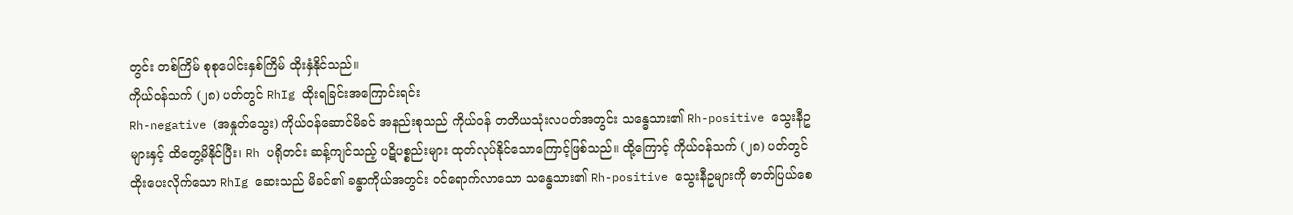တွင်း တစ်ကြိမ် စုစုပေါင်းနှစ်ကြိမ် ထိုးနှံနိုင်သည်။
ကိုယ်ဝန်သက် (၂၈) ပတ်တွင် RhIg ထိုးရခြင်းအကြောင်းရင်း
Rh-negative (အနှုတ်သွေး) ကိုယ်ဝန်ဆောင်မိခင် အနည်းစုသည် ကိုယ်ဝန် တတိယသုံးလပတ်အတွင်း သန္ဓေသား၏ Rh-positive သွေးနီဥများနှင့် ထိတွေ့မိနိုင်ပြီး၊ Rh ပရိုတင်း ဆန့်ကျင်သည့် ပဋိပစ္စည်းများ ထုတ်လုပ်နိုင်သောကြောင့်ဖြစ်သည်။ ထို့ကြောင့် ကိုယ်ဝန်သက် (၂၈) ပတ်တွင် ထိုးပေးလိုက်သော RhIg ဆေးသည် မိခင်၏ ခန္ဓာကိုယ်အတွင်း ဝင်ရောက်လာသော သန္ဓေသား၏ Rh-positive သွေးနီဥများကို ဓာတ်ပြယ်စေ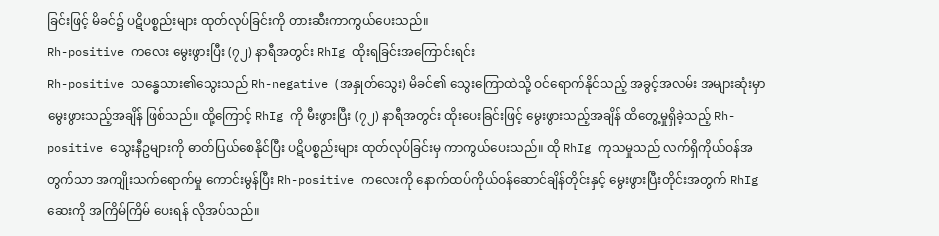ခြင်းဖြင့် မိခင်၌ ပဋိပစ္စည်းများ ထုတ်လုပ်ခြင်းကို တားဆီးကာကွယ်ပေးသည်။
Rh-positive ကလေး မွေးဖွားပြီး (၇၂) နာရီအတွင်း RhIg ထိုးရခြင်းအကြောင်းရင်း
Rh-positive သန္ဓေသား၏သွေးသည် Rh-negative (အနှုတ်သွေး) မိခင်၏ သွေးကြောထဲသို့ ဝင်ရောက်နိုင်သည့် အခွင့်အလမ်း အများဆုံးမှာ မွေးဖွားသည့်အချိန် ဖြစ်သည်။ ထို့ကြောင့် RhIg ကို မီးဖွားပြီး (၇၂) နာရီအတွင်း ထိုးပေးခြင်းဖြင့် မွေးဖွားသည့်အချိန် ထိတွေ့မှုရှိခဲ့သည့် Rh-positive သွေးနီဥများကို ဓာတ်ပြယ်စေနိုင်ပြီး ပဋိပစ္စည်းများ ထုတ်လုပ်ခြင်းမှ ကာကွယ်ပေးသည်။ ထို RhIg ကုသမှုသည် လက်ရှိကိုယ်ဝန်အတွက်သာ အကျိုးသက်ရောက်မှု ကောင်းမွန်ပြီး Rh-positive ကလေးကို နောက်ထပ်ကိုယ်ဝန်ဆောင်ချိန်တိုင်းနှင့် မွေးဖွားပြီးတိုင်းအတွက် RhIg ဆေးကို အကြိမ်ကြိမ် ပေးရန် လိုအပ်သည်။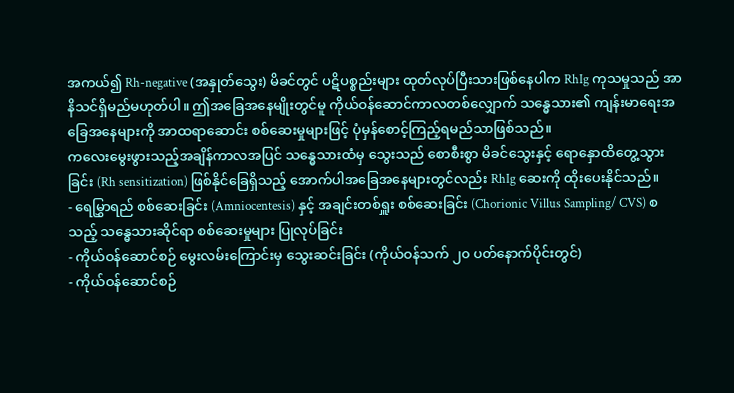အကယ်၍ Rh-negative (အနှုတ်သွေး) မိခင်တွင် ပဋိပစ္စည်းများ ထုတ်လုပ်ပြီးသားဖြစ်နေပါက RhIg ကုသမှုသည် အာနိသင်ရှိမည်မဟုတ်ပါ။ ဤအခြေအနေမျိုးတွင်မူ ကိုယ်ဝန်ဆောင်ကာလတစ်လျှောက် သန္ဓေသား၏ ကျန်းမာရေးအခြေအနေများကို အာထရာဆောင်း စစ်ဆေးမှုများဖြင့် ပုံမှန်စောင့်ကြည့်ရမည်သာဖြစ်သည်။
ကလေးမွေးဖွားသည့်အချိန်ကာလအပြင် သန္ဓေသားထံမှ သွေးသည် စောစီးစွာ မိခင်သွေးနှင့် ရောနှောထိတွေ့သွားခြင်း (Rh sensitization) ဖြစ်နိုင်ခြေရှိသည့် အောက်ပါအခြေအနေများတွင်လည်း RhIg ဆေးကို ထိုးပေးနိုင်သည်။
- ရေမြွှာရည် စစ်ဆေးခြင်း (Amniocentesis) နှင့် အချင်းတစ်ရှူး စစ်ဆေးခြင်း (Chorionic Villus Sampling/ CVS) စသည့် သန္ဓေသားဆိုင်ရာ စစ်ဆေးမှုများ ပြုလုပ်ခြင်း
- ကိုယ်ဝန်ဆောင်စဉ် မွေးလမ်းကြောင်းမှ သွေးဆင်းခြင်း (ကိုယ်ဝန်သက် ၂၀ ပတ်နောက်ပိုင်းတွင်)
- ကိုယ်ဝန်ဆောင်စဉ်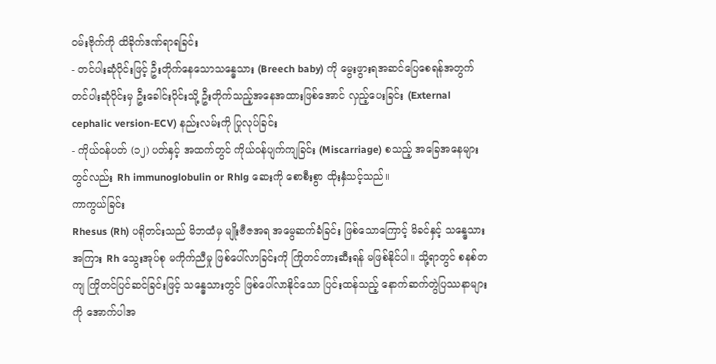ဝမ်းဗိုက်ကို ထိခိုက်ဒဏ်ရာရခြင်း
- တင်ပါးဆုံပိုင်းဖြင့် ဦးတိုက်နေသောသန္ဓေသား (Breech baby) ကို မွေးဖွားရအဆင်ပြေစေရန်အတွက် တင်ပါးဆုံပိုင်းမှ ဦးခေါင်းပိုင်းသို့ ဦးတိုက်သည့်အနေအထားဖြစ်အောင် လှည့်ပေးခြင်း (External cephalic version-ECV) နည်းလမ်းကို ပြုလုပ်ခြင်း
- ကိုယ်ဝန်ပတ် (၁၂) ပတ်နှင့် အထက်တွင် ကိုယ်ဝန်ပျက်ကျခြင်း (Miscarriage) စသည့် အခြေအနေများတွင်လည်း Rh immunoglobulin or Rhlg ဆေးကို စောစီးစွာ ထိုးနှံသင့်သည်။
ကာကွယ်ခြင်း
Rhesus (Rh) ပရိုတင်းသည် မိဘထံမှ မျိုးဗီဇအရ အမွေဆက်ခံခြင်း ဖြစ်သောကြောင့် မိခင်နှင့် သန္ဓေသားအကြား Rh သွေးအုပ်စု မကိုက်ညီမှု ဖြစ်ပေါ်လာခြင်းကို ကြိုတင်တားဆီးရန် မဖြစ်နိုင်ပါ။ သို့ရာတွင် စနစ်တကျ ကြိုတင်ပြင်ဆင်ခြင်းဖြင့် သန္ဓေသားတွင် ဖြစ်ပေါ်လာနိုင်သော ပြင်းထန်သည့် နောက်ဆက်တွဲပြဿနာများကို အောက်ပါအ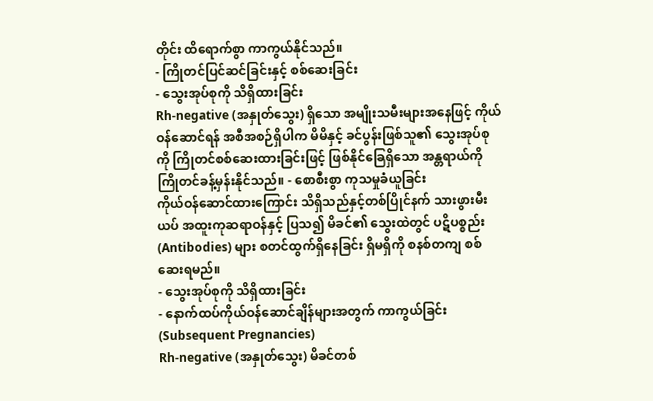တိုင်း ထိရောက်စွာ ကာကွယ်နိုင်သည်။
- ကြိုတင်ပြင်ဆင်ခြင်းနှင့် စစ်ဆေးခြင်း
- သွေးအုပ်စုကို သိရှိထားခြင်း
Rh-negative (အနှုတ်သွေး) ရှိသော အမျိုးသမီးများအနေဖြင့် ကိုယ်ဝန်ဆောင်ရန် အစီအစဉ်ရှိပါက မိမိနှင့် ခင်ပွန်းဖြစ်သူ၏ သွေးအုပ်စုကို ကြိုတင်စစ်ဆေးထားခြင်းဖြင့် ဖြစ်နိုင်ခြေရှိသော အန္တရာယ်ကို ကြိုတင်ခန့်မှန်းနိုင်သည်။ - စောစီးစွာ ကုသမှုခံယူခြင်း
ကိုယ်ဝန်ဆောင်ထားကြောင်း သိရှိသည်နှင့်တစ်ပြိုင်နက် သားဖွားမီးယပ် အထူးကုဆရာဝန်နှင့် ပြသ၍ မိခင်၏ သွေးထဲတွင် ပဋိပစ္စည်း (Antibodies) များ စတင်ထွက်ရှိနေခြင်း ရှိမရှိကို စနစ်တကျ စစ်ဆေးရမည်။
- သွေးအုပ်စုကို သိရှိထားခြင်း
- နောက်ထပ်ကိုယ်ဝန်ဆောင်ချိန်များအတွက် ကာကွယ်ခြင်း (Subsequent Pregnancies)
Rh-negative (အနှုတ်သွေး) မိခင်တစ်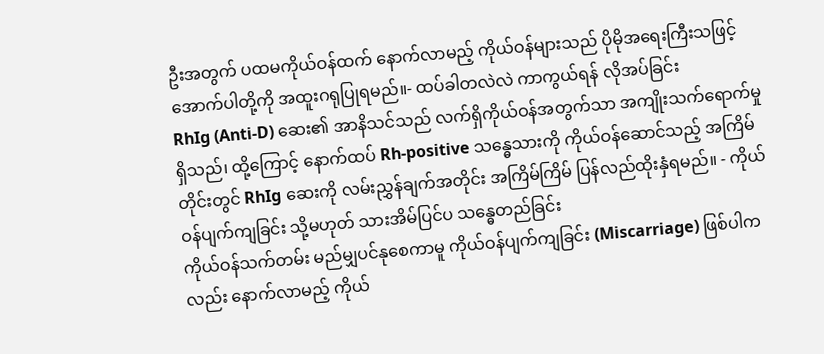ဦးအတွက် ပထမကိုယ်ဝန်ထက် နောက်လာမည့် ကိုယ်ဝန်များသည် ပိုမိုအရေးကြီးသဖြင့် အောက်ပါတို့ကို အထူးဂရုပြုရမည်။- ထပ်ခါတလဲလဲ ကာကွယ်ရန် လိုအပ်ခြင်း
RhIg (Anti-D) ဆေး၏ အာနိသင်သည် လက်ရှိကိုယ်ဝန်အတွက်သာ အကျိုးသက်ရောက်မှုရှိသည်၊ ထို့ကြောင့် နောက်ထပ် Rh-positive သန္ဓေသားကို ကိုယ်ဝန်ဆောင်သည့် အကြိမ်တိုင်းတွင် RhIg ဆေးကို လမ်းညွှန်ချက်အတိုင်း အကြိမ်ကြိမ် ပြန်လည်ထိုးနှံရမည်။ - ကိုယ်ဝန်ပျက်ကျခြင်း သို့မဟုတ် သားအိမ်ပြင်ပ သန္ဓေတည်ခြင်း
ကိုယ်ဝန်သက်တမ်း မည်မျှပင်နုစေကာမူ ကိုယ်ဝန်ပျက်ကျခြင်း (Miscarriage) ဖြစ်ပါကလည်း နောက်လာမည့် ကိုယ်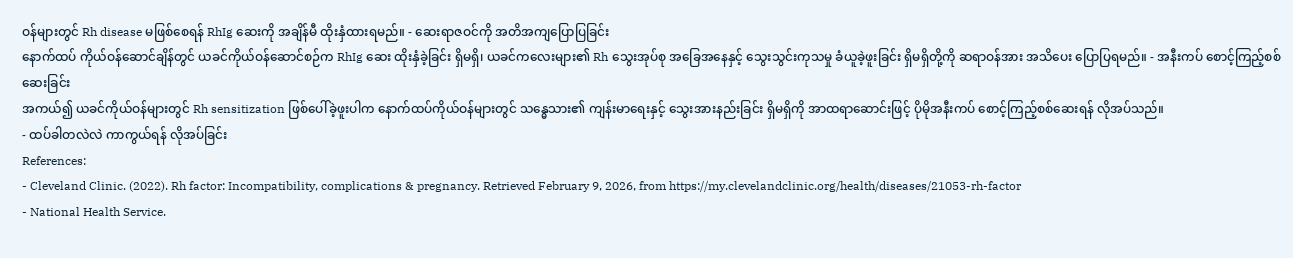ဝန်များတွင် Rh disease မဖြစ်စေရန် RhIg ဆေးကို အချိန်မီ ထိုးနှံထားရမည်။ - ဆေးရာဇဝင်ကို အတိအကျပြောပြခြင်း
နောက်ထပ် ကိုယ်ဝန်ဆောင်ချိန်တွင် ယခင်ကိုယ်ဝန်ဆောင်စဉ်က RhIg ဆေး ထိုးနှံခဲ့ခြင်း ရှိမရှိ၊ ယခင်ကလေးများ၏ Rh သွေးအုပ်စု အခြေအနေနှင့် သွေးသွင်းကုသမှု ခံယူခဲ့ဖူးခြင်း ရှိမရှိတို့ကို ဆရာဝန်အား အသိပေး ပြောပြရမည်။ - အနီးကပ် စောင့်ကြည့်စစ်ဆေးခြင်း
အကယ်၍ ယခင်ကိုယ်ဝန်များတွင် Rh sensitization ဖြစ်ပေါ်ခဲ့ဖူးပါက နောက်ထပ်ကိုယ်ဝန်များတွင် သန္ဓေသား၏ ကျန်းမာရေးနှင့် သွေးအားနည်းခြင်း ရှိမရှိကို အာထရာဆောင်းဖြင့် ပိုမိုအနီးကပ် စောင့်ကြည့်စစ်ဆေးရန် လိုအပ်သည်။
- ထပ်ခါတလဲလဲ ကာကွယ်ရန် လိုအပ်ခြင်း
References:
- Cleveland Clinic. (2022). Rh factor: Incompatibility, complications & pregnancy. Retrieved February 9, 2026, from https://my.clevelandclinic.org/health/diseases/21053-rh-factor
- National Health Service.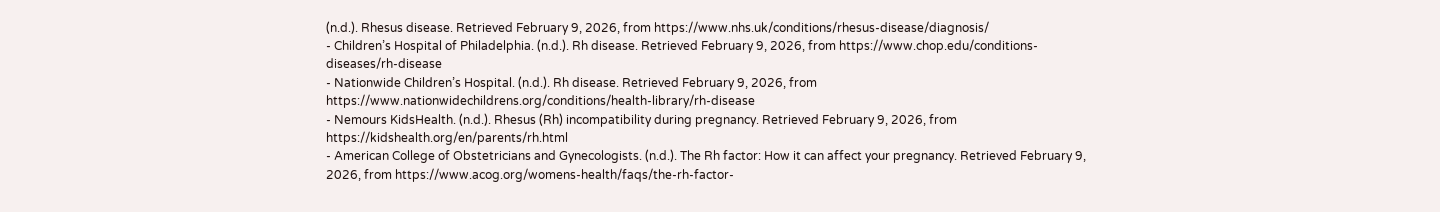(n.d.). Rhesus disease. Retrieved February 9, 2026, from https://www.nhs.uk/conditions/rhesus-disease/diagnosis/
- Children’s Hospital of Philadelphia. (n.d.). Rh disease. Retrieved February 9, 2026, from https://www.chop.edu/conditions-diseases/rh-disease
- Nationwide Children’s Hospital. (n.d.). Rh disease. Retrieved February 9, 2026, from https://www.nationwidechildrens.org/conditions/health-library/rh-disease
- Nemours KidsHealth. (n.d.). Rhesus (Rh) incompatibility during pregnancy. Retrieved February 9, 2026, from https://kidshealth.org/en/parents/rh.html
- American College of Obstetricians and Gynecologists. (n.d.). The Rh factor: How it can affect your pregnancy. Retrieved February 9, 2026, from https://www.acog.org/womens-health/faqs/the-rh-factor-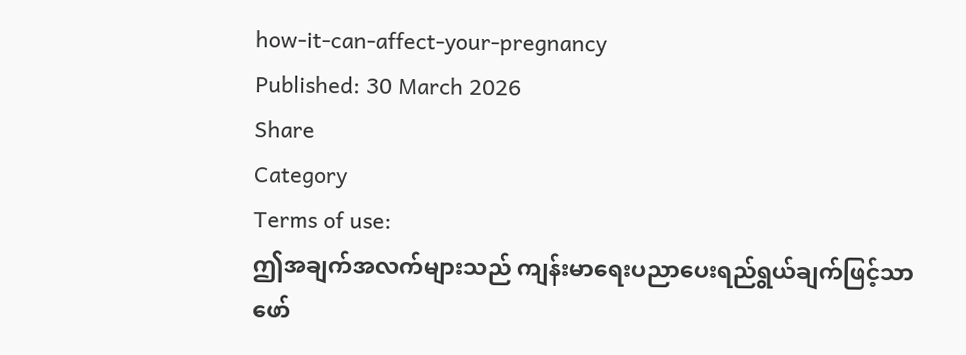how-it-can-affect-your-pregnancy
Published: 30 March 2026
Share
Category
Terms of use:
ဤအချက်အလက်များသည် ကျန်းမာရေးပညာပေးရည်ရွယ်ချက်ဖြင့်သာ ဖော်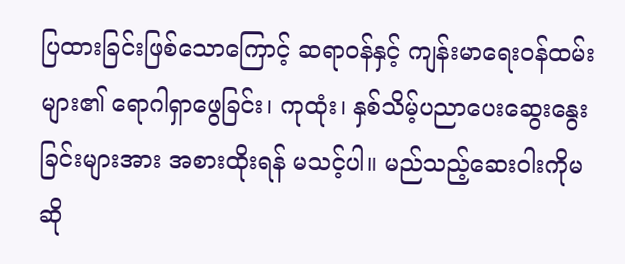ပြထားခြင်းဖြစ်သောကြောင့် ဆရာဝန်နှင့် ကျန်းမာရေးဝန်ထမ်းများ၏ ရောဂါရှာဖွေခြင်း၊ ကုထုံး၊ နှစ်သိမ့်ပညာပေးဆွေးနွေးခြင်းများအား အစားထိုးရန် မသင့်ပါ။ မည်သည့်ဆေးဝါးကိုမဆို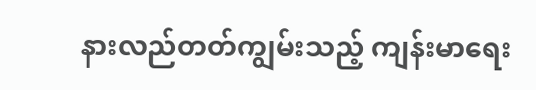နားလည်တတ်ကျွမ်းသည့် ကျန်းမာရေး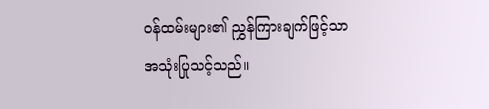ဝန်ထမ်းများ၏ ညွှန်ကြားချက်ဖြင့်သာ အသုံးပြုသင့်သည်။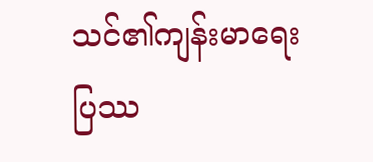သင်၏ကျန်းမာရေးပြဿ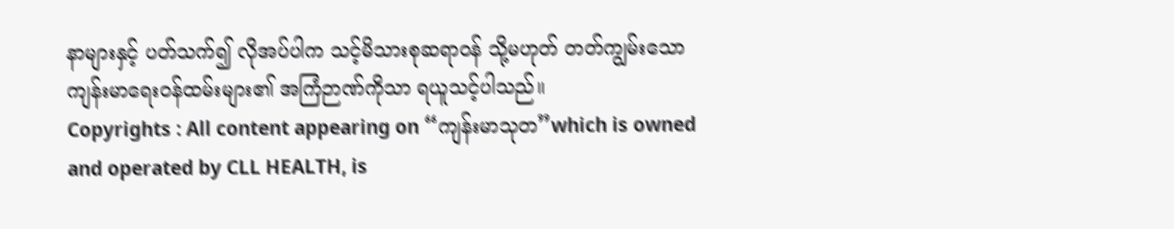နာများနှင့် ပတ်သက်၍ လိုအပ်ပါက သင့်မိသားစုဆရာဝန် သို့မဟုတ် တတ်ကျွမ်းသော ကျန်းမာရေးဝန်ထမ်းများ၏ အကြံဉာဏ်ကိုသာ ရယူသင့်ပါသည်။
Copyrights : All content appearing on “ကျန်းမာသုတ”which is owned and operated by CLL HEALTH, is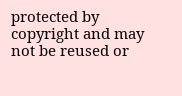protected by copyright and may not be reused or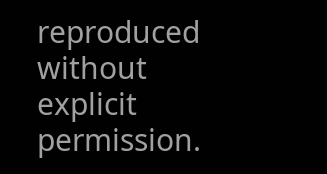reproduced without explicit permission.